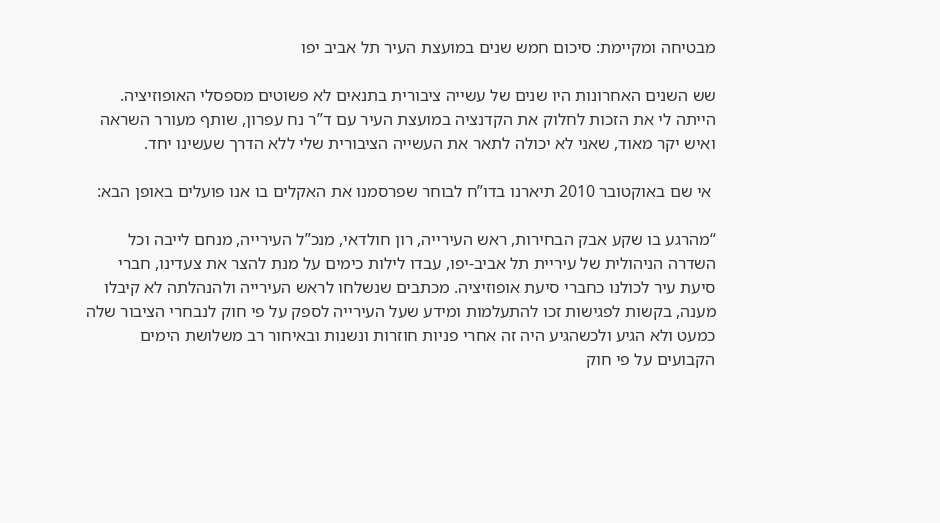מבטיחה ומקיימת: סיכום חמש שנים במועצת העיר תל אביב יפו

שש השנים האחרונות היו שנים של עשייה ציבורית בתנאים לא פשוטים מספסלי האופוזיציה. הייתה לי את הזכות לחלוק את הקדנציה במועצת העיר עם ד”ר נח עפרון, שותף מעורר השראה ואיש יקר מאוד, שאני לא יכולה לתאר את העשייה הציבורית שלי ללא הדרך שעשינו יחד.

 אי שם באוקטובר 2010 תיארנו בדו”ח לבוחר שפרסמנו את האקלים בו אנו פועלים באופן הבא:

“מהרגע בו שקע אבק הבחירות, ראש העירייה, רון חולדאי, מנכ”ל העירייה, מנחם לייבה וכל השדרה הניהולית של עיריית תל אביב-יפו, עבדו לילות כימים על מנת להצר את צעדינו, חברי סיעת עיר לכולנו כחברי סיעת אופוזיציה. מכתבים שנשלחו לראש העירייה ולהנהלתה לא קיבלו מענה, בקשות לפגישות זכו להתעלמות ומידע שעל העירייה לספק על פי חוק לנבחרי הציבור שלה כמעט ולא הגיע ולכשהגיע היה זה אחרי פניות חוזרות ונשנות ובאיחור רב משלושת הימים הקבועים על פי חוק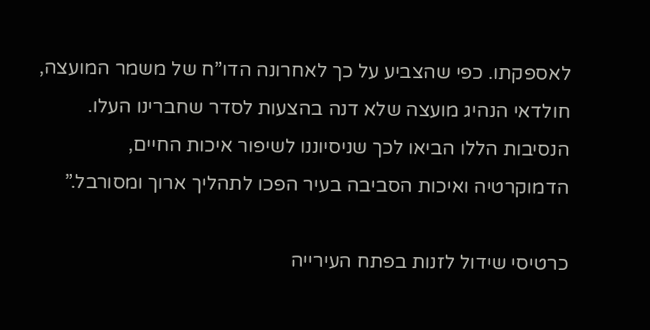לאספקתו. כפי שהצביע על כך לאחרונה הדו”ח של משמר המועצה, חולדאי הנהיג מועצה שלא דנה בהצעות לסדר שחברינו העלו. הנסיבות הללו הביאו לכך שניסיוננו לשיפור איכות החיים, הדמוקרטיה ואיכות הסביבה בעיר הפכו לתהליך ארוך ומסורבל.”

כרטיסי שידול לזנות בפתח העירייה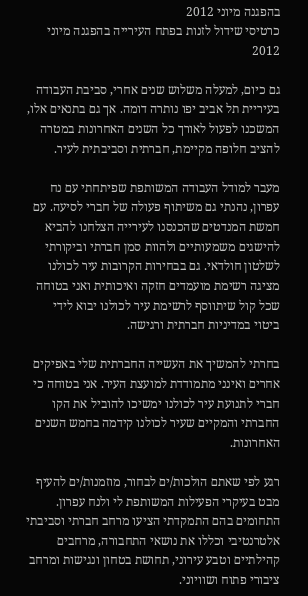בהפגנה מיוני 2012
כרטיסי שידול לזנות בפתח העירייה בהפגנה מיוני 2012

גם כיום, למעלה משלוש שנים אחרי, סביבת העבודה בעיריית תל אביב יפו נותרה דומה. אך גם בתנאים אלו, המשכנו לפעול לאורך כל השנים האחרונות במטרה להציב חלופה מקיימת, חברתית וסביבתית לעיר.

מעבר למודל העבודה המשותפת שפיתחתי עם נח עפרון, נהנתי גם משיתוף פעולה של חברי לסיעה. עם חמשת המנדטים שהכנסנו לעירייה הצלחנו להביא להישגים משמעותיים ולהוות סמן חברתי וביקורתי לשלטון חולדאי. גם בבחירות הקרובות עיר לכולנו מציגה רשימת מועמדים חזקה ואיכותית ואני בטוחה שכל קול שיתווסף לרשימת עיר לכולנו יבוא לידי ביטוי במדיניות חברתית ורגישה.

בחרתי להמשיך את העשייה החברתית שלי באפיקים אחרים ואינני מתמודדת למועצת העיר. אני בטוחה כי חברי לתנועת עיר לכולנו ימשיכו להוביל את הקו החברתי והמקיים שעיר לכולנו קידמה בחמש השנים האחרונות.

רגע לפי שאתם הולכות/ים לבחור, מוזמנות/ים להעיף מבט בעיקרי הפעילות המשותפת לי ולנח עפרון. התחומים בהם התמקדתי הציעו מרחב חברתי וסביבתי אלטרנטיבי וכללו את נושאי התחבורה, מרחבים קהילתיים וטבע עירוני, תחושת בטחון ונגישות ומרחב ציבורי פתוח ושוויוני.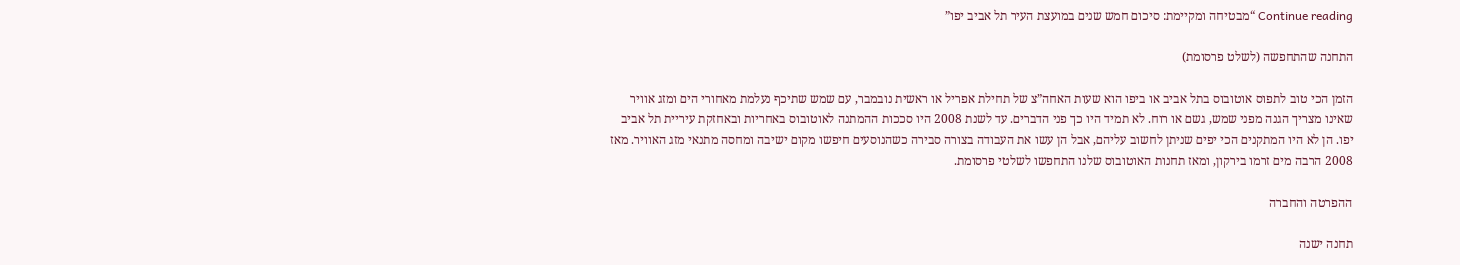Continue reading “מבטיחה ומקיימת: סיכום חמש שנים במועצת העיר תל אביב יפו”

התחנה שהתחפשה (לשלט פרסומת)

הזמן הכי טוב לתפוס אוטובוס בתל אביב או ביפו הוא שעות האחה”צ של תחילת אפריל או ראשית נובמבר, עם שמש שתיכף נעלמת מאחורי הים ומזג אוויר שאינו מצריך הגנה מפני שמש, גשם או רוח. לא תמיד היו כך פני הדברים. עד לשנת 2008 היו סככות ההמתנה לאוטובוס באחריות ובאחזקת עיריית תל אביב יפו. הן לא היו המתקנים הכי יפים שניתן לחשוב עליהם, אבל הן עשו את העבודה בצורה סבירה כשהנוסעים חיפשו מקום ישיבה ומחסה מתנאי מזג האוויר. מאז 2008 הרבה מים זרמו בירקון, ומאז תחנות האוטובוס שלנו התחפשו לשלטי פרסומת.

ההפרטה והחברה

תחנה ישנה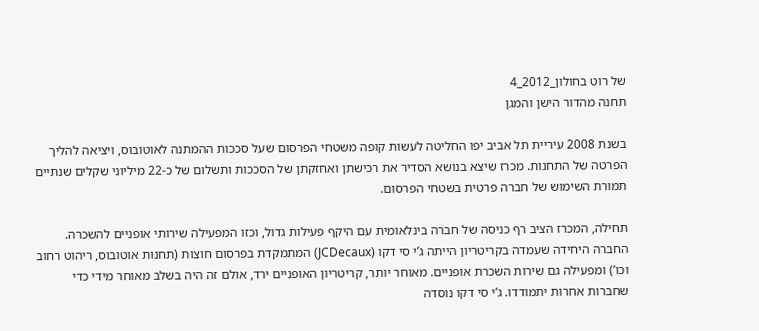של רוט בחולון_2012_4
תחנה מהדור הישן והמגן

בשנת 2008 עיריית תל אביב יפו החליטה לעשות קופה משטחי הפרסום שעל סככות ההמתנה לאוטובוס, ויציאה להליך הפרטה של התחנות. מכרז שיצא בנושא הסדיר את רכישתן ואחזקתן של הסככות ותשלום של כ-22 מיליוני שקלים שנתיים תמורת השימוש של חברה פרטית בשטחי הפרסום.

תחילה, המכרז הציב רף כניסה של חברה בינלאומית עם היקף פעילות גדול, וכזו המפעילה שירותי אופניים להשכרה. החברה היחידה שעמדה בקריטריון הייתה ג’י סי דקו (JCDecaux) המתמקדת בפרסום חוצות (תחנות אוטובוס, ריהוט רחוב וכו’) ומפעילה גם שירות השכרת אופניים. מאוחר יותר, קריטריון האופניים ירד, אולם זה היה בשלב מאוחר מידי כדי שחברות אחרות יתמודדו. ג’י סי דקו נוסדה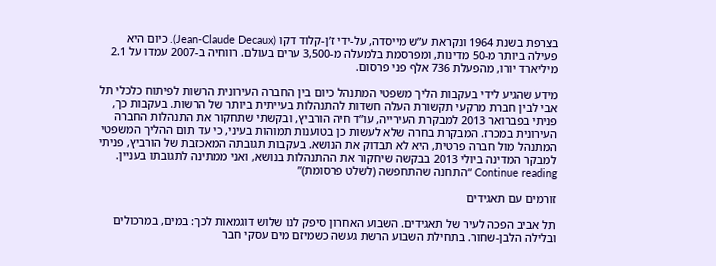בצרפת בשנת 1964 ונקראת ע”ש מייסדה, על-ידי ז’ן-קלוד דקו (Jean-Claude Decaux). כיום היא פעילה ביותר מ-50 מדינות, ומפרסמת בלמעלה מ-3,500 ערים בעולם. רווחיה ב-2007 עמדו על 2.1 מיליארד יורו, מהפעלת 736 אלף פני פרסום.

מידע שהגיע לידי בעקבות הליך משפטי המתנהל כיום בין החברה העירונית הרשות לפיתוח כלכלי תל אבי לבין חברת מרקעי תקשורת העלה חשדות להתנהלות בעייתית ביותר של הרשות. בעקבות כך, פניתי בפברואר 2013 למבקרת העירייה, עו”ד חיה הורביץ, ובקשתי שתחקור את התנהלות החברה העירונית במכרז. המבקרת בחרה שלא לעשות כן בטוענות תמוהות בעיני, כי עד תום ההליך המשפטי המתנהל מול חברה פרטית, היא לא תבדוק את הנושא. בעקבות תגובתה המאכזבת של הורביץ, פניתי למבקר המדינה ביולי 2013 בבקשה שיחקור את ההתנהלות בנושא, ואני ממתינה לתגובתו בעניין. Continue reading “התחנה שהתחפשה (לשלט פרסומת)”

זורמים עם תאגידים

תל אביב הפכה לעיר של תאגידים. השבוע האחרון סיפק לנו שלוש דוגמאות לכך: במים, במרכולים ובלילה הלבן-שחור. בתחילת השבוע הרשת געשה כשמיזם מים עסקי חבר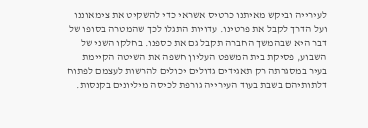לעירייה וביקש מאיתנו כרטיס אשראי כדי להשקיט את צימאוננו ועל הדרך לקבל את פרטינו. עדויות התגלו לכך שהמטרה בסופו של דבר היא שבהמשך החברה תקבל גם את כספנו. בחלקו השני של השבוע, פסיקת בית המשפט העליון חשפה את השיטה הקיימת בעיר במסגרתה רק תאגידים גדולים יכולים להרשות לעצמם לפתוח דלתותיהם בשבת בעוד העירייה גורפת לכיסה מיליונים בקנסות.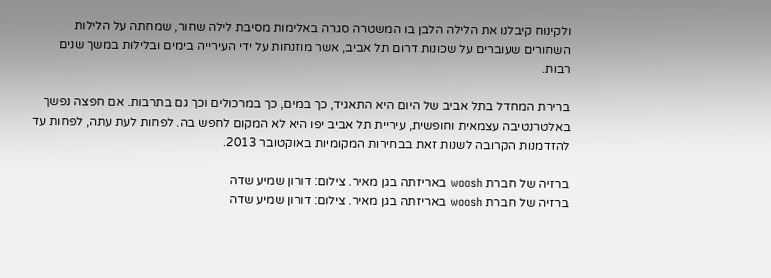ולקינוח קיבלנו את הלילה הלבן בו המשטרה סגרה באלימות מסיבת לילה שחור, שמחתה על הלילות השחורים שעוברים על שכונות דרום תל אביב, אשר מוזנחות על ידי העירייה בימים ובלילות במשך שנים רבות.

ברירת המחדל בתל אביב של היום היא התאגיד, כך במים, כך במרכולים וכך גם בתרבות. אם חפצה נפשך באלטרנטיבה עצמאית וחופשית, עיריית תל אביב יפו היא לא המקום לחפש בה. לפחות לעת עתה, לפחות עד להזדמנות הקרובה לשנות זאת בבחירות המקומיות באוקטובר 2013.

ברזיה של חברת woosh באריזתה בגן מאיר. צילום: דורון שמיע שדה
ברזיה של חברת woosh באריזתה בגן מאיר. צילום: דורון שמיע שדה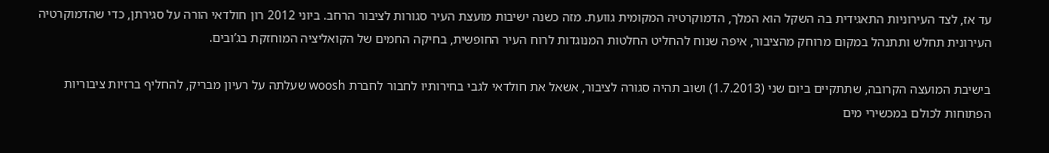עד אז, לצד העירוניות התאגידית בה השקל הוא המלך, הדמוקרטיה המקומית גוועת. מזה כשנה ישיבות מועצת העיר סגורות לציבור הרחב. ביוני 2012 רון חולדאי הורה על סגירתן, כדי שהדמוקרטיה העירונית תחלש ותתנהל במקום מרוחק מהציבור, איפה שנוח להחליט החלטות המנוגדות לרוח העיר החופשית, בחיקה החמים של הקואליציה המוחזקת בג’ובים.

בישיבת המועצה הקרובה, שתתקיים ביום שני (1.7.2013) ושוב תהיה סגורה לציבור, אשאל את חולדאי לגבי בחירותיו לחבור לחברת woosh שעלתה על רעיון מבריק, להחליף ברזיות ציבוריות הפתוחות לכולם במכשירי מים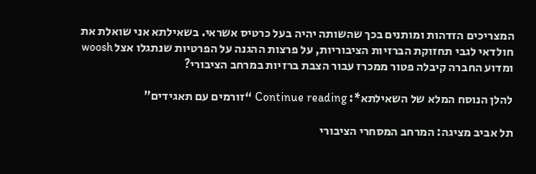המצריכים הזדהות ומותנים בכך שהשותה יהיה בעל כרטיס אשראי. בשאילתא אני שואלת את חולדאי לגבי תחזוקת הברזיות הציבוריות, על פרצות ההגנה על הפרטיות שנתגלו אצל woosh ומדוע החברה קיבלה פטור ממכרז עבור הצבת ברזיות במרחב הציבורי?

להלן הנוסח המלא של השאילתא*: Continue reading “זורמים עם תאגידים”

תל אביב מציגה: המרחב המסחרי הציבורי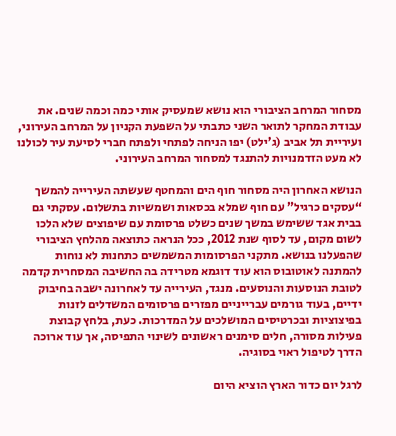מסחור המרחב הציבורי הוא נושא שמעסיק אותי כמה וכמה שנים. את עבודת המחקר לתואר השני כתבתי על השפעת הקניון על המרחב העירוני, ועיריית תל אביב (ג’ילט) יפו הניחה לפתחי ולפתח חברי לסיעת עיר לכולנו לא מעט הזדמנויות להתנגד למסחור המרחב העירוני.

הנושא האחרון היה מסחור חוף הים והמחטף שעשתה העירייה להמשך “עסקים כרגיל” עם חוף שמלא בכסאות ושמשיות בתשלום. עסקתי גם בבית אגד ששימש במשך שנים כשלט פרסומת עם שיפוצים שלא הלכו לשום מקום, עד לסוף שנת 2012, ככל הנראה כתוצאה מהלחץ הציבורי שהפעלנו בנושא. מתקני הפרסומות המשמשים כתחנות לא נוחות להמתנה לאוטובוס הוא עוד דוגמא מטרידה בה החשיבה המסחרית קדמה לטובת הנוסעות והנוסעים. מנגד, העירייה עד לאחרונה ישבה בחיבוק ידיים, בעוד גורמים עברייניים מפזרים פרסומים המשדלים לזנות בפיצוציות ובכרטיסים המושלכים על המדרכות. כעת, בלחץ קבוצת פעילות מסורה, חלים סימנים ראשונים לשינוי התפיסה, אך עוד ארוכה הדרך לטיפול ראוי בסוגיה.

לרגל יום כדור הארץ הוציא היום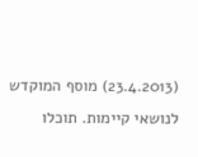(23.4.2013) מוסף המוקדש לנושאי קיימות. תוכלו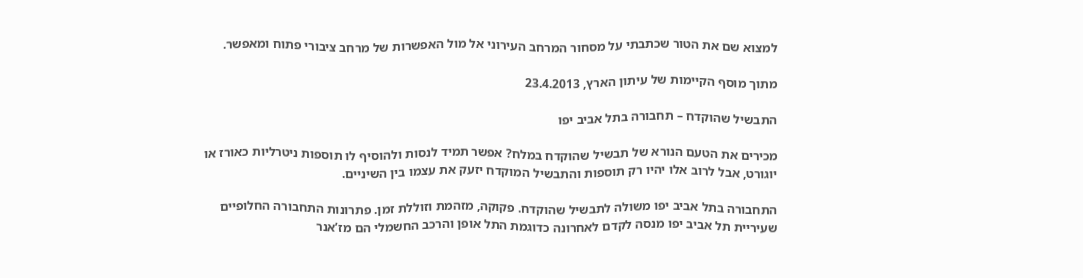למצוא שם את הטור שכתבתי על מסחור המרחב העירוני אל מול האפשרות של מרחב ציבורי פתוח ומאפשר.

מתוך מוסף הקיימות של עיתון הארץ, 23.4.2013

התבשיל שהוקדח – תחבורה בתל אביב יפו

מכירים את הטעם הנורא של תבשיל שהוקדח במלח? אפשר תמיד לנסות ולהוסיף לו תוספות ניטרליות כאורז או יוגורט, אבל לרוב אלו יהיו רק תוספות והתבשיל המוקדח יזעק את עצמו בין השיניים.

התחבורה בתל אביב יפו משולה לתבשיל שהוקדח. פקוקה, מזהמת וזוללת זמן. פתרונות התחבורה החלופיים שעיריית תל אביב יפו מנסה לקדם לאחרונה כדוגמת התל אופן והרכב החשמלי הם מז’אנר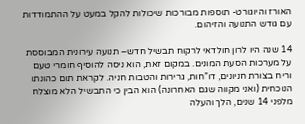האורז והיוגורט- תוספות מבורכות שיכולות להקל במעט על ההתמודדות עם גודש התנועה והזיהום.

14 שנה היו לרון חולדאי לרקוח תבשיל חדש– תנועה עירונית המבוססת על מערכות הסעת המונים. במקום זאת, הוא ניסה להוסיף חומרי טעם וריח בצורת חניונים, דו”חות, גרירות והטבות חניה. לקראת תום כהונתו הנוכחית (ואני מקווה שגם האחרונה) הוא הבין כי התבשיל הלא מוצלח מלפני 14 שנים, הלך והעלה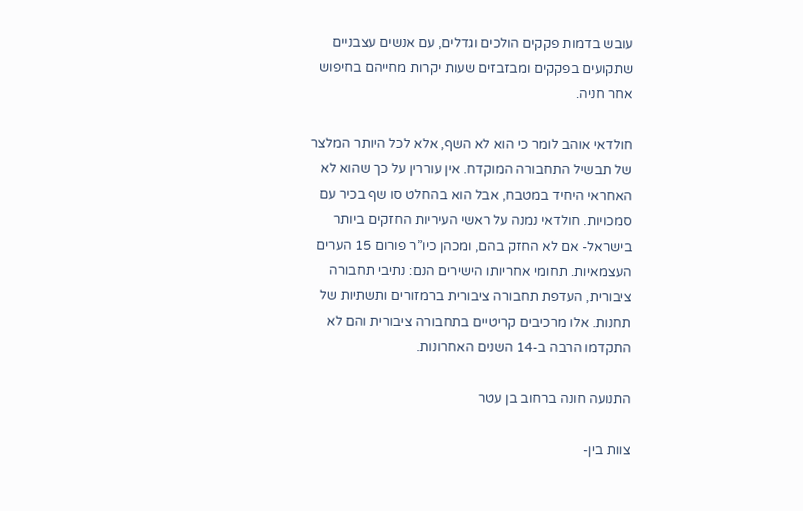עובש בדמות פקקים הולכים וגדלים, עם אנשים עצבניים שתקועים בפקקים ומבזבזים שעות יקרות מחייהם בחיפוש אחר חניה.

חולדאי אוהב לומר כי הוא לא השף, אלא לכל היותר המלצר של תבשיל התחבורה המוקדח. אין עוררין על כך שהוא לא האחראי היחיד במטבח, אבל הוא בהחלט סו שף בכיר עם סמכויות. חולדאי נמנה על ראשי העיריות החזקים ביותר בישראל- אם לא החזק בהם, ומכהן כיו”ר פורום 15 הערים העצמאיות. תחומי אחריותו הישירים הנם: נתיבי תחבורה ציבורית, העדפת תחבורה ציבורית ברמזורים ותשתיות של תחנות. אלו מרכיבים קריטיים בתחבורה ציבורית והם לא התקדמו הרבה ב-14 השנים האחרונות.

התנועה חונה ברחוב בן עטר

צוות בין-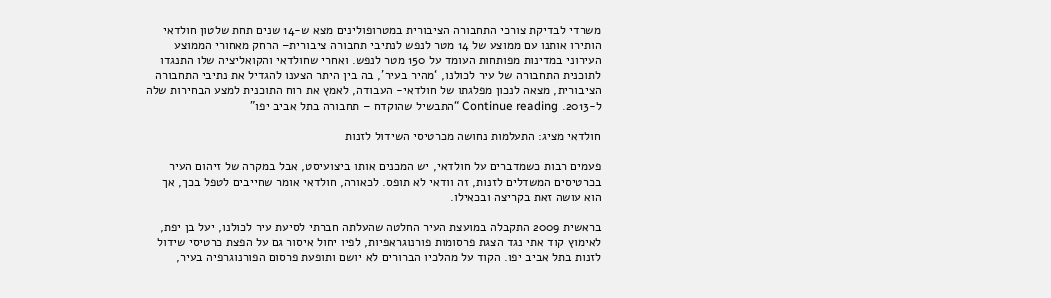משרדי לבדיקת צורכי התחבורה הציבורית במטרופולינים מצא ש-14 שנים תחת שלטון חולדאי הותירו אותנו עם ממוצע של 14 מטר לנפש לנתיבי תחבורה ציבורית– הרחק מאחורי הממוצע העירוני במדינות מפותחות העומד על 150 מטר לנפש. ואחרי שחולדאי והקואליציה שלו התנגדו לתוכנית התחבורה של עיר לכולנו, ‘מהיר בעיר’, בה בין היתר הצענו להגדיל את נתיבי התחבורה הציבורית, מצאה לנכון מפלגתו של חולדאי- העבודה, לאמץ את רוח התוכנית למצע הבחירות שלה ל-2013. Continue reading “התבשיל שהוקדח – תחבורה בתל אביב יפו”

חולדאי מציג: התעלמות נחושה מכרטיסי השידול לזנות

פעמים רבות כשמדברים על חולדאי, יש המכנים אותו ביצועיסט, אבל במקרה של זיהום העיר בכרטיסים המשדלים לזנות, זה וודאי לא תופס. לכאורה, חולדאי אומר שחייבים לטפל בכך, אך הוא עושה זאת בקריצה ובכאילו.

בראשית 2009 התקבלה במועצת העיר החלטה שהעלתה חברתי לסיעת עיר לכולנו, יעל בן יפת, לאימוץ קוד אתי נגד הצגת פרסומות פורנוגראפיות, לפיו יחול איסור גם על הפצת כרטיסי שידול לזנות בתל אביב יפו. הקוד על מהלכיו הברורים לא יושם ותופעת פרסום הפורנוגרפיה בעיר,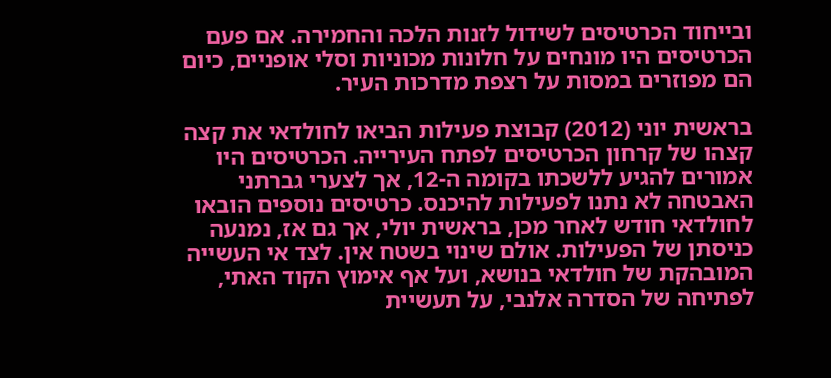ובייחוד הכרטיסים לשידול לזנות הלכה והחמירה. אם פעם הכרטיסים היו מונחים על חלונות מכוניות וסלי אופניים, כיום הם מפוזרים במסות על רצפת מדרכות העיר.

בראשית יוני (2012) קבוצת פעילות הביאו לחולדאי את קצה קצהו של קרחון הכרטיסים לפתח העירייה. הכרטיסים היו אמורים להגיע ללשכתו בקומה ה-12, אך לצערי גברתני האבטחה לא נתנו לפעילות להיכנס. כרטיסים נוספים הובאו לחולדאי חודש לאחר מכן, בראשית יולי, אך גם אז, נמנעה כניסתן של הפעילות. אולם שינוי בשטח אין. לצד אי העשייה המובהקת של חולדאי בנושא, ועל אף אימוץ הקוד האתי, לפתיחה של הסדרה אלנבי, על תעשיית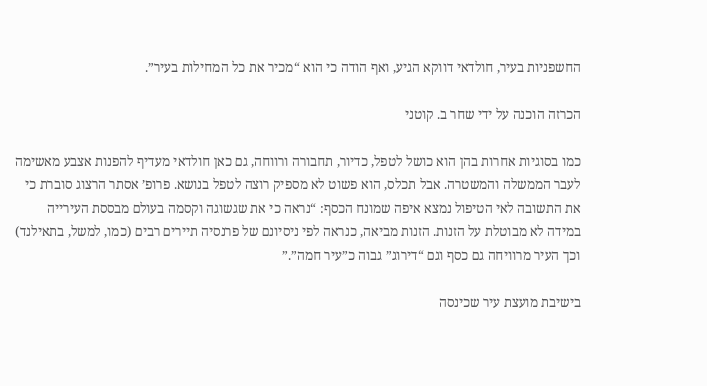החשפניות בעיר, חולדאי דווקא הגיע, ואף הודה כי הוא “מכיר את כל המחילות בעיר”.

הכרזה הוכנה על ידי שחר ב. קוטני

כמו בסוגיות אחרות בהן הוא כושל לטפל, כדיור, תחבורה ורווחה, גם כאן חולדאי מעדיף להפנות אצבע מאשימה לעבר הממשלה והמשטרה. אבל תכלס, הוא פשוט לא מספיק רוצה לטפל בנושא. פרופ’ אסתר הרצוג סוברת כי את התשובה לאי הטיפול נמצא איפה שמונח הכסף: “נראה כי את שגשוגה וקסמה בעולם מבססת העירייה במידה לא מבוטלת על הזנות. הזנות מביאה, כנראה לפי ניסיונם של פרנסיה תיירים רבים (כמו, למשל, בתאילנד) וכך העיר מרוויחה גם כסף וגם “דירוג” גבוה כ”עיר חמה”.”

בישיבת מועצת עיר שכינסה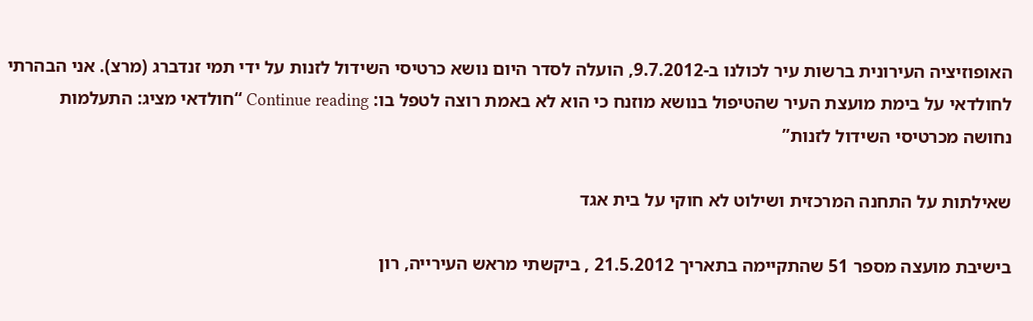האופוזיציה העירונית ברשות עיר לכולנו ב-9.7.2012, הועלה לסדר היום נושא כרטיסי השידול לזנות על ידי תמי זנדברג (מרצ). אני הבהרתי לחולדאי על בימת מועצת העיר שהטיפול בנושא מוזנח כי הוא לא באמת רוצה לטפל בו: Continue reading “חולדאי מציג: התעלמות נחושה מכרטיסי השידול לזנות”

שאילתות על התחנה המרכזית ושילוט לא חוקי על בית אגד

בישיבת מועצה מספר 51 שהתקיימה בתאריך 21.5.2012 , ביקשתי מראש העירייה, רון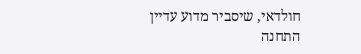חולדאי, שיסביר מדוע עדיין התחנה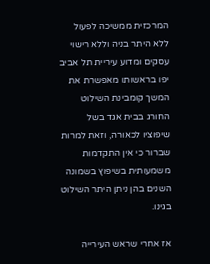המרכזית ממשיכה לפעול ללא היתר בניה וללא רישוי עסקים ומדוע עיריית תל אביב יפו בראשותו מאפשרת את המשך קומבינת השילוט החורג בבית אגד בשל שיפוציו לכאורה, וזאת למרות שברור כי אין התקדמות משמעותית בשיפוץ בשמונה השנים בהן ניתן היתר השילוט בגינו.

אז אחרי שראש העירייה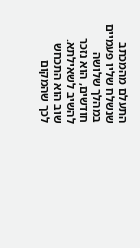התעלם מהמכתב שנשלח שליו פעמיים במהלך שלושה חודשים, הוא נזכר להשיב לשאילתא. שוב הוא התכחש לכך שהמקום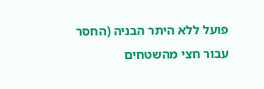פועל ללא היתר הבניה (החסר עבור חצי מהשטחים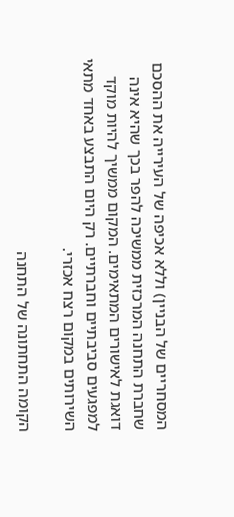המסחריים של הבניין) וללא אכיפה של העירייה את ההסכם שחברת התחנה המרכזית ממשיכה להפר בכך שהיא אינה דואגת לאישורים המתאימים. המקום ממשיך להיות מוקד למפגעים סביבתיים וחברתיים. רק היום התבצע באחד מתאי השירותים במקום רצח אכזרי.

הקומה התחתונה של התחנה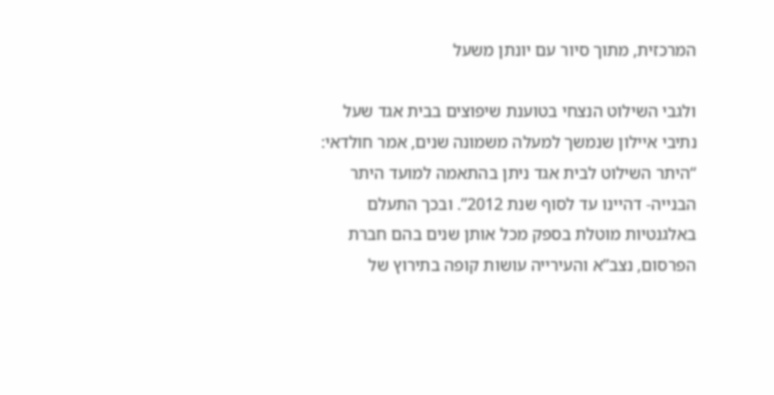המרכזית, מתוך סיור עם יונתן משעל

ולגבי השילוט הנצחי בטוענת שיפוצים בבית אגד שעל נתיבי איילון שנמשך למעלה משמונה שנים, אמר חולדאי: “היתר השילוט לבית אגד ניתן בהתאמה למועד היתר הבנייה- דהיינו עד לסוף שנת 2012”. ובכך התעלם באלגנטיות מוטלת בספק מכל אותן שנים בהם חברת הפרסום, נצב”א והעירייה עושות קופה בתירוץ של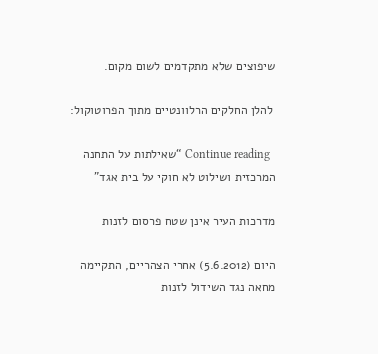שיפוצים שלא מתקדמים לשום מקום.

 להלן החלקים הרלוונטיים מתוך הפרוטוקול:

  Continue reading “שאילתות על התחנה המרכזית ושילוט לא חוקי על בית אגד”

מדרכות העיר אינן שטח פרסום לזנות

היום (5.6.2012) אחרי הצהריים, התקיימה מחאה נגד השידול לזנות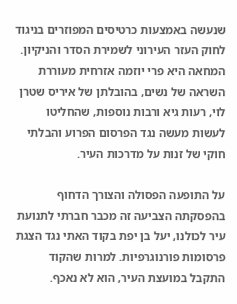שנעשה באמצעות כרטיסים המפוזרים בניגוד לחוק העזר העירוני לשמירת הסדר והניקיון. המחאה היא פרי יוזמה אזרחית מעוררת השראה של נשים, בהובלתן של איריס שטרן לוי, רעות גיא ורבות נוספות, שהחליטו לעשות מעשה נגד הפרסום הפרוע והבלתי חוקי של זנות על מדרכות העיר.

על התופעה הפסולה והצורך הדחוף בהפסקתה הצביעה זה מכבר חברתי לתנועת עיר לכולנו, יעל בן יפת בקוד האתי נגד הצגת פרסומות פורנוגרפיות. למרות שהקוד התקבל במועצת העיר, הוא לא נאכף.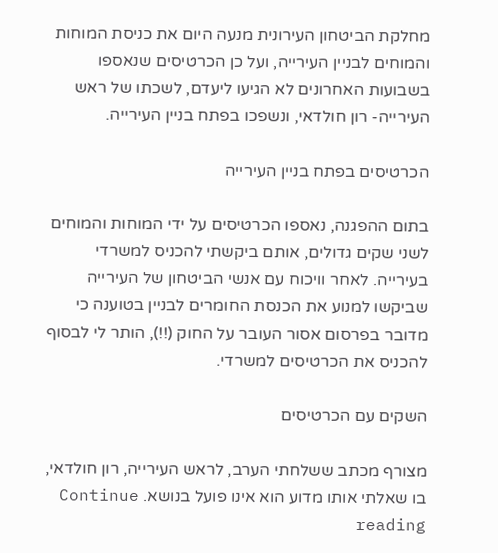מחלקת הביטחון העירונית מנעה היום את כניסת המוחות והמוחים לבניין העירייה, ועל כן הכרטיסים שנאספו בשבועות האחרונים לא הגיעו ליעדם, לשכתו של ראש העירייה- רון חולדאי, ונשפכו בפתח בניין העירייה.

הכרטיסים בפתח בניין העירייה

בתום ההפגנה, נאספו הכרטיסים על ידי המוחות והמוחים לשני שקים גדולים, אותם ביקשתי להכניס למשרדי בעירייה. לאחר וויכוח עם אנשי הביטחון של העירייה שביקשו למנוע את הכנסת החומרים לבניין בטוענה כי מדובר בפרסום אסור העובר על החוק (!!), הותר לי לבסוף להכניס את הכרטיסים למשרדי.

השקים עם הכרטיסים

מצורף מכתב ששלחתי הערב, לראש העירייה, רון חולדאי, בו שאלתי אותו מדוע הוא אינו פועל בנושא. Continue reading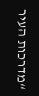“מדרכות העיר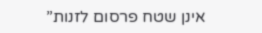אינן שטח פרסום לזנות”